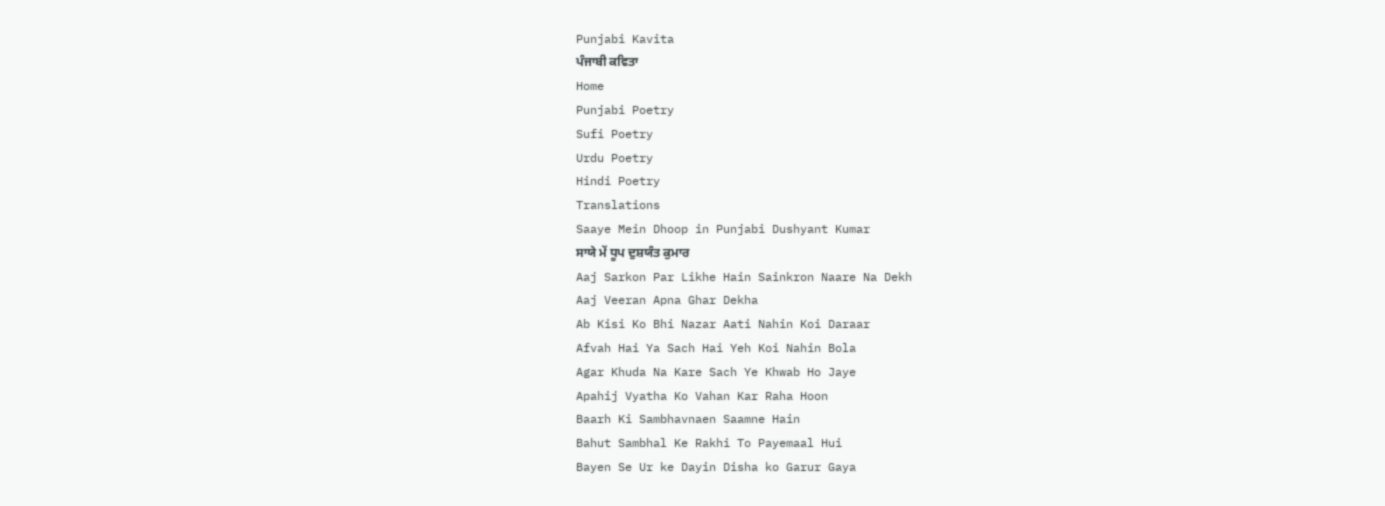Punjabi Kavita
ਪੰਜਾਬੀ ਕਵਿਤਾ
Home
Punjabi Poetry
Sufi Poetry
Urdu Poetry
Hindi Poetry
Translations
Saaye Mein Dhoop in Punjabi Dushyant Kumar
ਸਾਯੇ ਮੇਂ ਧੂਪ ਦੁਸ਼ਯੰਤ ਕੁਮਾਰ
Aaj Sarkon Par Likhe Hain Sainkron Naare Na Dekh
Aaj Veeran Apna Ghar Dekha
Ab Kisi Ko Bhi Nazar Aati Nahin Koi Daraar
Afvah Hai Ya Sach Hai Yeh Koi Nahin Bola
Agar Khuda Na Kare Sach Ye Khwab Ho Jaye
Apahij Vyatha Ko Vahan Kar Raha Hoon
Baarh Ki Sambhavnaen Saamne Hain
Bahut Sambhal Ke Rakhi To Payemaal Hui
Bayen Se Ur ke Dayin Disha ko Garur Gaya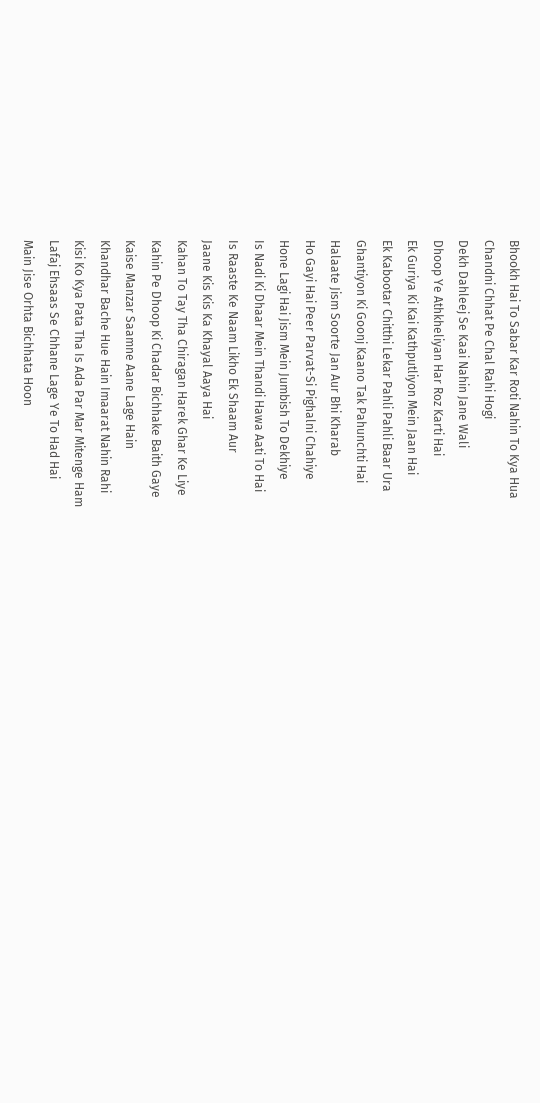Bhookh Hai To Sabar Kar Roti Nahin To Kya Hua
Chandni Chhat Pe Chal Rahi Hogi
Dekh Dahleej Se Kaai Nahin Jane Wali
Dhoop Ye Athkheliyan Har Roz Karti Hai
Ek Guriya Ki Kai Kathputliyon Mein Jaan Hai
Ek Kabootar Chitthi Lekar Pahli Pahli Baar Ura
Ghantiyon Ki Goonj Kaano Tak Pahunchti Hai
Halaate Jism Soorte Jan Aur Bhi Kharab
Ho Gayi Hai Peer Parvat-Si Pighalni Chahiye
Hone Lagi Hai Jism Mein Jumbish To Dekhiye
Is Nadi Ki Dhaar Mein Thandi Hawa Aati To Hai
Is Raaste Ke Naam Likho Ek Shaam Aur
Jaane Kis Kis Ka Khayal Aaya Hai
Kahan To Tay Tha Chiragan Harek Ghar Ke Liye
Kahin Pe Dhoop Ki Chadar Bichhake Baith Gaye
Kaise Manzar Saamne Aane Lage Hain
Khandhar Bache Hue Hain Imaarat Nahin Rahi
Kisi Ko Kya Pata Tha Is Ada Par Mar Mitenge Ham
Lafaj Ehsaas Se Chhane Lage Ye To Had Hai
Main Jise Orhta Bichhata Hoon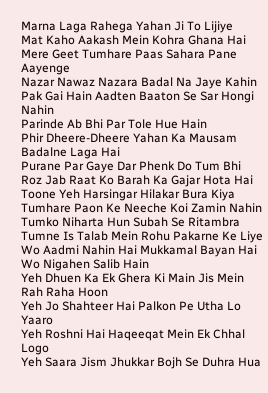Marna Laga Rahega Yahan Ji To Lijiye
Mat Kaho Aakash Mein Kohra Ghana Hai
Mere Geet Tumhare Paas Sahara Pane Aayenge
Nazar Nawaz Nazara Badal Na Jaye Kahin
Pak Gai Hain Aadten Baaton Se Sar Hongi Nahin
Parinde Ab Bhi Par Tole Hue Hain
Phir Dheere-Dheere Yahan Ka Mausam Badalne Laga Hai
Purane Par Gaye Dar Phenk Do Tum Bhi
Roz Jab Raat Ko Barah Ka Gajar Hota Hai
Toone Yeh Harsingar Hilakar Bura Kiya
Tumhare Paon Ke Neeche Koi Zamin Nahin
Tumko Niharta Hun Subah Se Ritambra
Tumne Is Talab Mein Rohu Pakarne Ke Liye
Wo Aadmi Nahin Hai Mukkamal Bayan Hai
Wo Nigahen Salib Hain
Yeh Dhuen Ka Ek Ghera Ki Main Jis Mein Rah Raha Hoon
Yeh Jo Shahteer Hai Palkon Pe Utha Lo Yaaro
Yeh Roshni Hai Haqeeqat Mein Ek Chhal Logo
Yeh Saara Jism Jhukkar Bojh Se Duhra Hua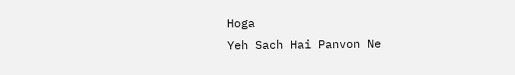Hoga
Yeh Sach Hai Panvon Ne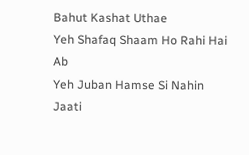Bahut Kashat Uthae
Yeh Shafaq Shaam Ho Rahi Hai Ab
Yeh Juban Hamse Si Nahin Jaati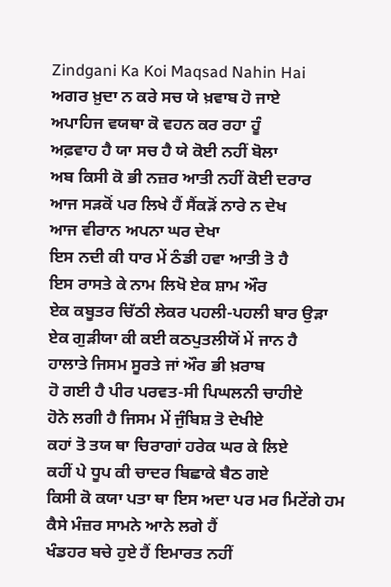Zindgani Ka Koi Maqsad Nahin Hai
ਅਗਰ ਖ਼ੁਦਾ ਨ ਕਰੇ ਸਚ ਯੇ ਖ਼ਵਾਬ ਹੋ ਜਾਏ
ਅਪਾਹਿਜ ਵਯਥਾ ਕੋ ਵਹਨ ਕਰ ਰਹਾ ਹੂੰ
ਅਫ਼ਵਾਹ ਹੈ ਯਾ ਸਚ ਹੈ ਯੇ ਕੋਈ ਨਹੀਂ ਬੋਲਾ
ਅਬ ਕਿਸੀ ਕੋ ਭੀ ਨਜ਼ਰ ਆਤੀ ਨਹੀਂ ਕੋਈ ਦਰਾਰ
ਆਜ ਸੜਕੋਂ ਪਰ ਲਿਖੇ ਹੈਂ ਸੈਂਕੜੋਂ ਨਾਰੇ ਨ ਦੇਖ
ਆਜ ਵੀਰਾਨ ਅਪਨਾ ਘਰ ਦੇਖਾ
ਇਸ ਨਦੀ ਕੀ ਧਾਰ ਮੇਂ ਠੰਡੀ ਹਵਾ ਆਤੀ ਤੋ ਹੈ
ਇਸ ਰਾਸਤੇ ਕੇ ਨਾਮ ਲਿਖੋ ਏਕ ਸ਼ਾਮ ਔਰ
ਏਕ ਕਬੂਤਰ ਚਿੱਠੀ ਲੇਕਰ ਪਹਲੀ-ਪਹਲੀ ਬਾਰ ਉੜਾ
ਏਕ ਗੁੜੀਯਾ ਕੀ ਕਈ ਕਠਪੁਤਲੀਯੋਂ ਮੇਂ ਜਾਨ ਹੈ
ਹਾਲਾਤੇ ਜਿਸਮ ਸੂਰਤੇ ਜਾਂ ਔਰ ਭੀ ਖ਼ਰਾਬ
ਹੋ ਗਈ ਹੈ ਪੀਰ ਪਰਵਤ-ਸੀ ਪਿਘਲਨੀ ਚਾਹੀਏ
ਹੋਨੇ ਲਗੀ ਹੈ ਜਿਸਮ ਮੇਂ ਜੁੰਬਿਸ਼ ਤੋ ਦੇਖੀਏ
ਕਹਾਂ ਤੋ ਤਯ ਥਾ ਚਿਰਾਗਾਂ ਹਰੇਕ ਘਰ ਕੇ ਲਿਏ
ਕਹੀਂ ਪੇ ਧੂਪ ਕੀ ਚਾਦਰ ਬਿਛਾਕੇ ਬੈਠ ਗਏ
ਕਿਸੀ ਕੋ ਕਯਾ ਪਤਾ ਥਾ ਇਸ ਅਦਾ ਪਰ ਮਰ ਮਿਟੇਂਗੇ ਹਮ
ਕੈਸੇ ਮੰਜ਼ਰ ਸਾਮਨੇ ਆਨੇ ਲਗੇ ਹੈਂ
ਖੰਡਹਰ ਬਚੇ ਹੁਏ ਹੈਂ ਇਮਾਰਤ ਨਹੀਂ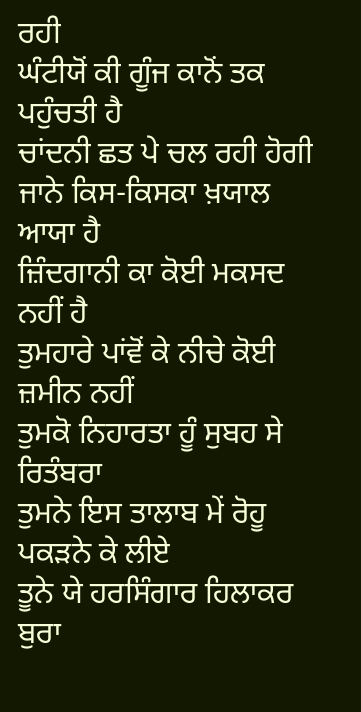ਰਹੀ
ਘੰਟੀਯੋਂ ਕੀ ਗੂੰਜ ਕਾਨੋਂ ਤਕ ਪਹੁੰਚਤੀ ਹੈ
ਚਾਂਦਨੀ ਛਤ ਪੇ ਚਲ ਰਹੀ ਹੋਗੀ
ਜਾਨੇ ਕਿਸ-ਕਿਸਕਾ ਖ਼ਯਾਲ ਆਯਾ ਹੈ
ਜ਼ਿੰਦਗਾਨੀ ਕਾ ਕੋਈ ਮਕਸਦ ਨਹੀਂ ਹੈ
ਤੁਮਹਾਰੇ ਪਾਂਵੋਂ ਕੇ ਨੀਚੇ ਕੋਈ ਜ਼ਮੀਨ ਨਹੀਂ
ਤੁਮਕੋ ਨਿਹਾਰਤਾ ਹੂੰ ਸੁਬਹ ਸੇ ਰਿਤੰਬਰਾ
ਤੁਮਨੇ ਇਸ ਤਾਲਾਬ ਮੇਂ ਰੋਹੂ ਪਕੜਨੇ ਕੇ ਲੀਏ
ਤੂਨੇ ਯੇ ਹਰਸਿੰਗਾਰ ਹਿਲਾਕਰ ਬੁਰਾ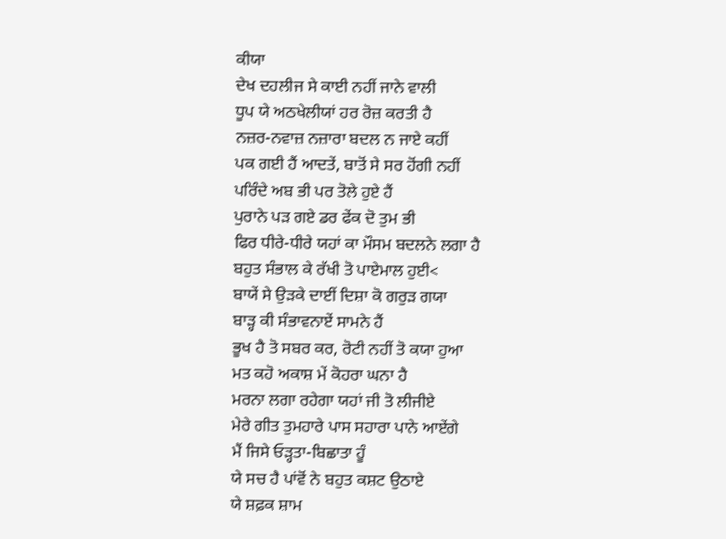ਕੀਯਾ
ਦੇਖ ਦਹਲੀਜ ਸੇ ਕਾਈ ਨਹੀਂ ਜਾਨੇ ਵਾਲੀ
ਧੂਪ ਯੇ ਅਠਖੇਲੀਯਾਂ ਹਰ ਰੋਜ਼ ਕਰਤੀ ਹੈ
ਨਜ਼ਰ-ਨਵਾਜ਼ ਨਜ਼ਾਰਾ ਬਦਲ ਨ ਜਾਏ ਕਹੀਂ
ਪਕ ਗਈ ਹੈਂ ਆਦਤੇਂ, ਬਾਤੋਂ ਸੇ ਸਰ ਹੋਂਗੀ ਨਹੀਂ
ਪਰਿੰਦੇ ਅਬ ਭੀ ਪਰ ਤੋਲੇ ਹੁਏ ਹੈਂ
ਪੁਰਾਨੇ ਪੜ ਗਏ ਡਰ ਫੇਂਕ ਦੋ ਤੁਮ ਭੀ
ਫਿਰ ਧੀਰੇ-ਧੀਰੇ ਯਹਾਂ ਕਾ ਮੌਸਮ ਬਦਲਨੇ ਲਗਾ ਹੈ
ਬਹੁਤ ਸੰਭਾਲ ਕੇ ਰੱਖੀ ਤੋ ਪਾਏਮਾਲ ਹੁਈ<
ਬਾਯੇਂ ਸੇ ਉੜਕੇ ਦਾਈਂ ਦਿਸ਼ਾ ਕੋ ਗਰੁੜ ਗਯਾ
ਬਾੜ੍ਹ ਕੀ ਸੰਭਾਵਨਾਏਂ ਸਾਮਨੇ ਹੈਂ
ਭੂਖ ਹੈ ਤੋ ਸਬਰ ਕਰ, ਰੋਟੀ ਨਹੀਂ ਤੋ ਕਯਾ ਹੁਆ
ਮਤ ਕਹੋ ਅਕਾਸ਼ ਮੇਂ ਕੋਹਰਾ ਘਨਾ ਹੈ
ਮਰਨਾ ਲਗਾ ਰਹੇਗਾ ਯਹਾਂ ਜੀ ਤੋ ਲੀਜੀਏ
ਮੇਰੇ ਗੀਤ ਤੁਮਹਾਰੇ ਪਾਸ ਸਹਾਰਾ ਪਾਨੇ ਆਏਂਗੇ
ਮੈਂ ਜਿਸੇ ਓੜ੍ਹਤਾ-ਬਿਛਾਤਾ ਹੂੰ
ਯੇ ਸਚ ਹੈ ਪਾਂਵੋਂ ਨੇ ਬਹੁਤ ਕਸ਼ਟ ਉਠਾਏ
ਯੇ ਸ਼ਫ਼ਕ ਸ਼ਾਮ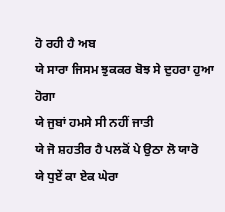ਹੋ ਰਹੀ ਹੈ ਅਬ
ਯੇ ਸਾਰਾ ਜਿਸਮ ਝੁਕਕਰ ਬੋਝ ਸੇ ਦੁਹਰਾ ਹੁਆ ਹੋਗਾ
ਯੇ ਜੁਬਾਂ ਹਮਸੇ ਸੀ ਨਹੀਂ ਜਾਤੀ
ਯੇ ਜੋ ਸ਼ਹਤੀਰ ਹੈ ਪਲਕੋਂ ਪੇ ਉਠਾ ਲੋ ਯਾਰੋ
ਯੇ ਧੁਏਂ ਕਾ ਏਕ ਘੇਰਾ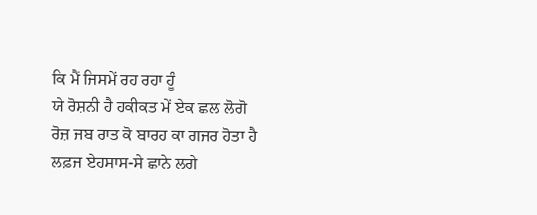ਕਿ ਮੈਂ ਜਿਸਮੇਂ ਰਹ ਰਹਾ ਹੂੰ
ਯੇ ਰੋਸ਼ਨੀ ਹੈ ਹਕੀਕਤ ਮੇਂ ਏਕ ਛਲ ਲੋਗੋ
ਰੋਜ਼ ਜਬ ਰਾਤ ਕੋ ਬਾਰਹ ਕਾ ਗਜਰ ਹੋਤਾ ਹੈ
ਲਫ਼ਜ ਏਹਸਾਸ-ਸੇ ਛਾਨੇ ਲਗੇ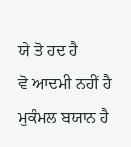ਯੇ ਤੋ ਹਦ ਹੈ
ਵੋ ਆਦਮੀ ਨਹੀਂ ਹੈ ਮੁਕੰਮਲ ਬਯਾਨ ਹੈ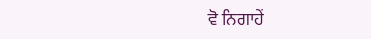ਵੋ ਨਿਗਾਹੇਂ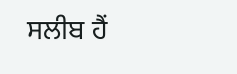ਸਲੀਬ ਹੈਂ